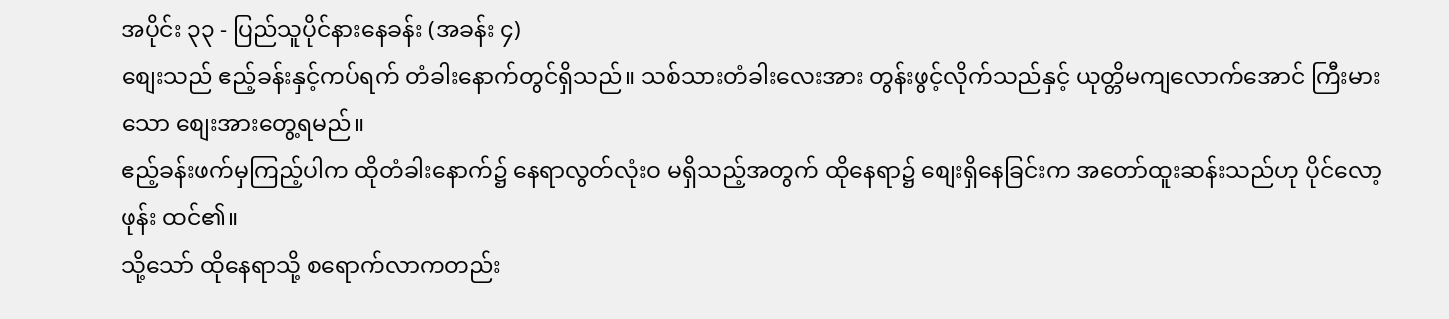အပိုင်း ၃၃ - ပြည်သူပိုင်နားနေခန်း (အခန်း ၄)
စျေးသည် ဧည့်ခန်းနှင့်ကပ်ရက် တံခါးနောက်တွင်ရှိသည်။ သစ်သားတံခါးလေးအား တွန်းဖွင့်လိုက်သည်နှင့် ယုတ္တိမကျလောက်အောင် ကြီးမားသော စျေးအားတွေ့ရမည်။
ဧည့်ခန်းဖက်မှကြည့်ပါက ထိုတံခါးနောက်၌ နေရာလွတ်လုံးဝ မရှိသည့်အတွက် ထိုနေရာ၌ စျေးရှိနေခြင်းက အတော်ထူးဆန်းသည်ဟု ပိုင်လော့ဖုန်း ထင်၏။
သို့သော် ထိုနေရာသို့ စရောက်လာကတည်း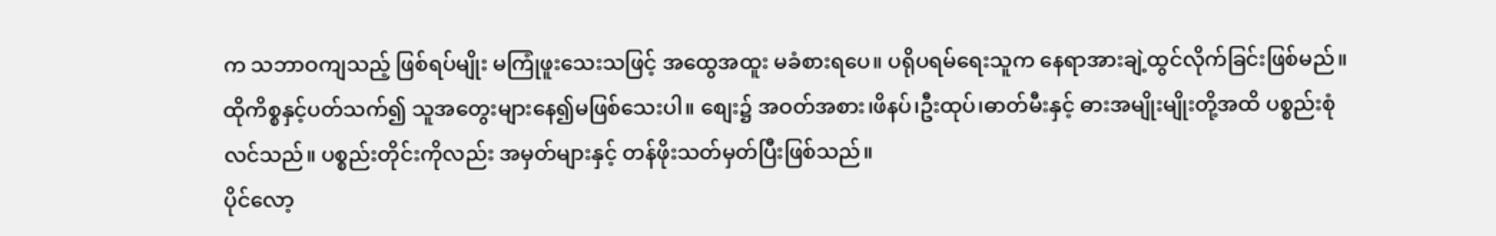က သဘာဝကျသည့် ဖြစ်ရပ်မျိုး မကြုံဖူးသေးသဖြင့် အထွေအထူး မခံစားရပေ။ ပရိုပရမ်ရေးသူက နေရာအားချဲ့ထွင်လိုက်ခြင်းဖြစ်မည်။
ထိုကိစ္စနှင့်ပတ်သက်၍ သူအတွေးများနေ၍မဖြစ်သေးပါ။ စျေး၌ အဝတ်အစား၊ဖိနပ်၊ဦးထုပ်၊ဓာတ်မီးနှင့် ဓားအမျိုးမျိုးတို့အထိ ပစ္စည်းစုံလင်သည်။ ပစ္စည်းတိုင်းကိုလည်း အမှတ်များနှင့် တန်ဖိုးသတ်မှတ်ပြီးဖြစ်သည်။
ပိုင်လော့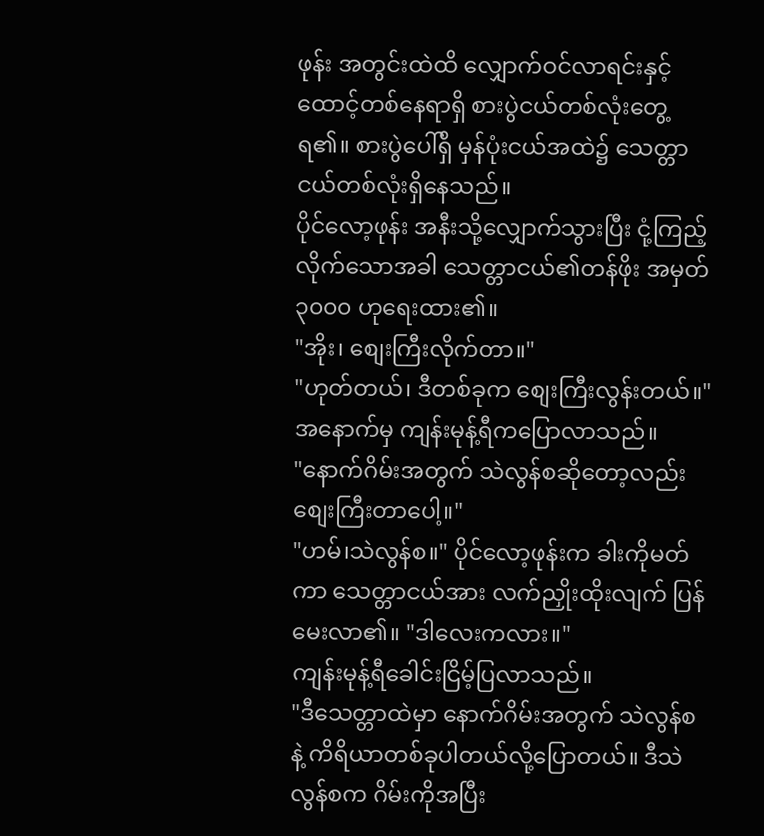ဖုန်း အတွင်းထဲထိ လျှောက်ဝင်လာရင်းနှင့် ထောင့်တစ်နေရာရှိ စားပွဲငယ်တစ်လုံးတွေ့ရ၏။ စားပွဲပေါ်ရှိ မှန်ပုံးငယ်အထဲ၌ သေတ္တာငယ်တစ်လုံးရှိနေသည်။
ပိုင်လော့ဖုန်း အနီးသို့လျှောက်သွားပြီး ငုံ့ကြည့်လိုက်သောအခါ သေတ္တာငယ်၏တန်ဖိုး အမှတ် ၃၀၀၀ ဟုရေးထား၏။
"အိုး၊ စျေးကြီးလိုက်တာ။"
"ဟုတ်တယ်၊ ဒီတစ်ခုက စျေးကြီးလွန်းတယ်။" အနောက်မှ ကျန်းမုန့်ရီကပြောလာသည်။
"နောက်ဂိမ်းအတွက် သဲလွန်စဆိုတော့လည်း စျေးကြီးတာပေါ့။"
"ဟမ်၊သဲလွန်စ။" ပိုင်လော့ဖုန်းက ခါးကိုမတ်ကာ သေတ္တာငယ်အား လက်ညှိုးထိုးလျက် ပြန်မေးလာ၏။ "ဒါလေးကလား။"
ကျန်းမုန့်ရီခေါင်းငြိမ့်ပြလာသည်။
"ဒီသေတ္တာထဲမှာ နောက်ဂိမ်းအတွက် သဲလွန်စနဲ့ ကိရိယာတစ်ခုပါတယ်လို့ပြောတယ်။ ဒီသဲလွန်စက ဂိမ်းကိုအပြီး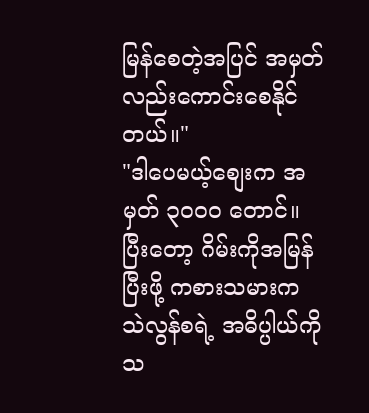မြန်စေတဲ့အပြင် အမှတ်လည်းကောင်းစေနိုင်တယ်။"
"ဒါပေမယ့်စျေးက အမှတ် ၃၀၀၀ တောင်။ ပြီးတော့ ဂိမ်းကိုအမြန်ပြီးဖို့ ကစားသမားက သဲလွန်စရဲ့ အဓိပ္ပါယ်ကို သ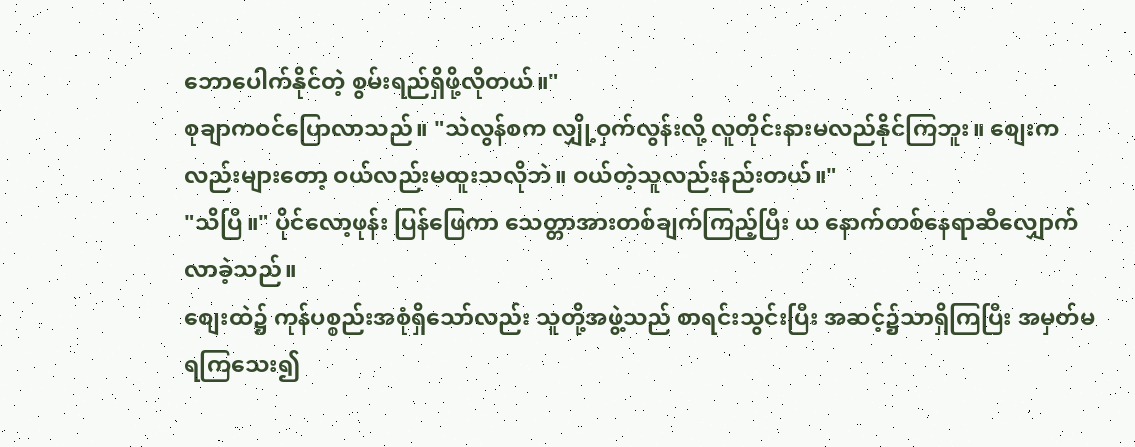ဘောပေါက်နိုင်တဲ့ စွမ်းရည်ရှိဖို့လိုတယ်။"
စုချာကဝင်ပြောလာသည်။ "သဲလွန်စက လျှို့ဝှက်လွန်းလို့ လူတိုင်းနားမလည်နိုင်ကြဘူး။ စျေးကလည်းများတော့ ဝယ်လည်းမထူးသလိုဘဲ။ ဝယ်တဲ့သူလည်းနည်းတယ်။"
"သိပြီ။" ပိုင်လော့ဖုန်း ပြန်ဖြေကာ သေတ္တာအားတစ်ချက်ကြည့်ပြီး ယ နောက်တစ်နေရာဆီလျှောက်လာခဲ့သည်။
စျေးထဲ၌ ကုန်ပစ္စည်းအစုံရှိသော်လည်း သူတို့အဖွဲ့သည် စာရင်းသွင်းပြီး အဆင့်၌သာရှိကြပြီး အမှတ်မရကြသေး၍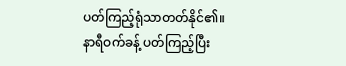ပတ်ကြည့်ရုံသာတတ်နိုင်၏။
နာရီဝက်ခန့် ပတ်ကြည့်ပြီး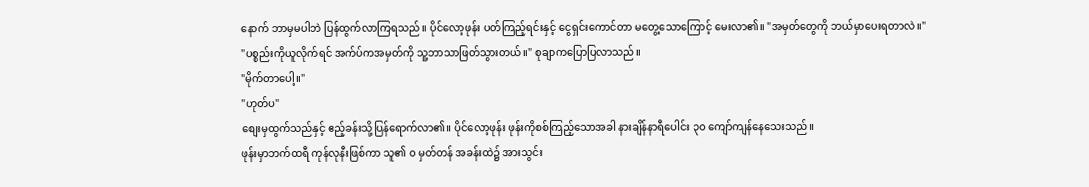နောက် ဘာမှမပါဘဲ ပြန်ထွက်လာကြရသည်။ ပိုင်လော့ဖုန်း ပတ်ကြည့်ရင်းနှင့် ငွေရှင်းကောင်တာ မတွေ့သောကြောင့် မေးလာ၏။ "အမှတ်တွေကို ဘယ်မှာပေးရတာလဲ။"
"ပစ္စည်းကိုယူလိုက်ရင် အက်ပ်ကအမှတ်ကို သူ့ဘာသာဖြတ်သွားတယ်။" စုချာကပြောပြလာသည်။
"မိုက်တာပေါ့။"
"ဟုတ်ပ"
စျေးမှထွက်သည်နှင့် ဧည့်ခန်းသို့ပြန်ရောက်လာ၏။ ပိုင်လော့ဖုန်း ဖုန်းကိုစစ်ကြည့်သောအခါ နားချိန်နာရီပေါင်း ၃၀ ကျော်ကျန်နေသေးသည်။
ဖုန်းမှာဘက်ထရီ ကုန်လုနီးဖြစ်ကာ သူ၏ ၀ မှတ်တန် အခန်းထဲ၌ အားသွင်း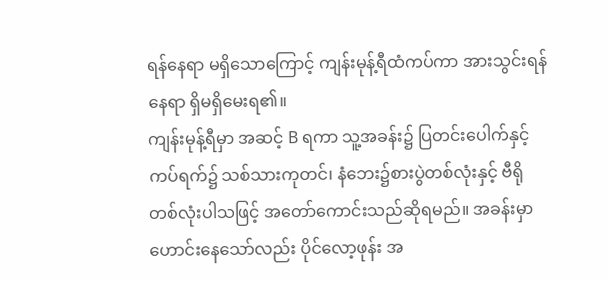ရန်နေရာ မရှိသောကြောင့် ကျန်းမုန့်ရီထံကပ်ကာ အားသွင်းရန်နေရာ ရှိမရှိမေးရ၏။
ကျန်းမုန့်ရီမှာ အဆင့် B ရကာ သူ့အခန်း၌ ပြတင်းပေါက်နှင့်ကပ်ရက်၌ သစ်သားကုတင်၊ နံဘေး၌စားပွဲတစ်လုံးနှင့် ဗီရိုတစ်လုံးပါသဖြင့် အတော်ကောင်းသည်ဆိုရမည်။ အခန်းမှာဟောင်းနေသော်လည်း ပိုင်လော့ဖုန်း အ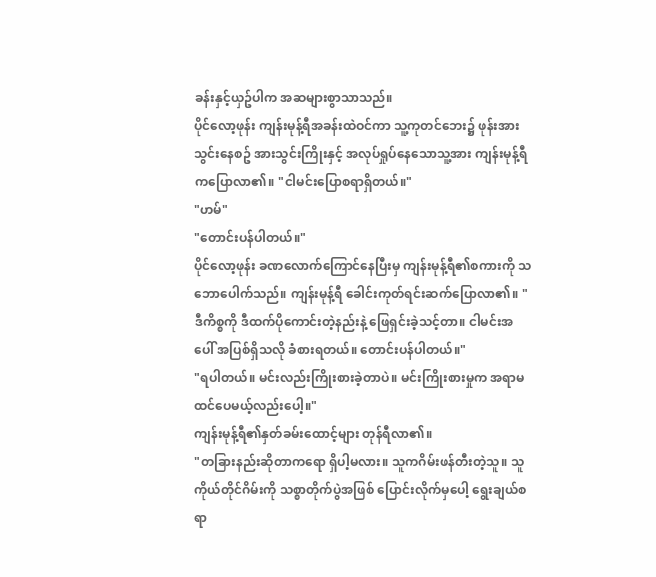ခန်းနှင့်ယှဥ်ပါက အဆများစွာသာသည်။
ပိုင်လော့ဖုန်း ကျန်းမုန့်ရီအခန်းထဲဝင်ကာ သူ့ကုတင်ဘေး၌ ဖုန်းအားသွင်းနေစဥ် အားသွင်းကြိုးနှင့် အလုပ်ရှုပ်နေသောသူ့အား ကျန်းမုန့်ရီကပြောလာ၏။ "ငါမင်းပြောစရာရှိတယ်။"
"ဟမ်"
"တောင်းပန်ပါတယ်။"
ပိုင်လော့ဖုန်း ခဏလောက်ကြောင်နေပြီးမှ ကျန်းမုန့်ရီ၏စကားကို သဘောပေါက်သည်။ ကျန်းမုန့်ရီ ခေါင်းကုတ်ရင်းဆက်ပြောလာ၏။ "ဒီကိစ္စကို ဒီထက်ပိုကောင်းတဲ့နည်းနဲ့ ဖြေရှင်းခဲ့သင့်တာ။ ငါမင်းအပေါ် အပြစ်ရှိသလို ခံစားရတယ်။ တောင်းပန်ပါတယ်။"
"ရပါတယ်။ မင်းလည်းကြိုးစားခဲ့တာပဲ။ မင်းကြိုးစားမှုက အရာမထင်ပေမယ့်လည်းပေါ့။"
ကျန်းမုန့်ရီ၏နှတ်ခမ်းထောင့်များ တုန်ရီလာ၏။
"တခြားနည်းဆိုတာကရော ရှိပါ့မလား။ သူကဂိမ်းဖန်တီးတဲ့သူ။ သူကိုယ်တိုင်ဂိမ်းကို သစ္စာတိုက်ပွဲအဖြစ် ပြောင်းလိုက်မှပေါ့ ရွေးချယ်စရာ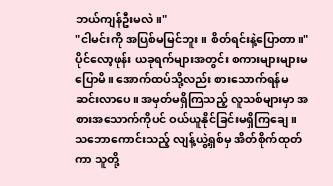ဘယ်ကျန်ဦးမလဲ။"
"ငါမင်းကို အပြစ်မမြင်ဘူး။ စိတ်ရင်းနဲ့ပြောတာ။"
ပိုင်လော့ဖုန်း ယခုရက်များအတွင်း စကားများများမပြောမိ။ အောက်ထပ်သို့လည်း စားသောက်ရန်မဆင်းလာပေ။ အမှတ်မရှိကြသည့် လူသစ်များမှာ အစားအသောက်ကိုပင် ဝယ်ယူနိုင်ခြင်းမရှိကြချေ။
သဘောကောင်းသည့် လျန့်ယွဲ့ရှစ်မှ အိတ်စိုက်ထုတ်ကာ သူတို့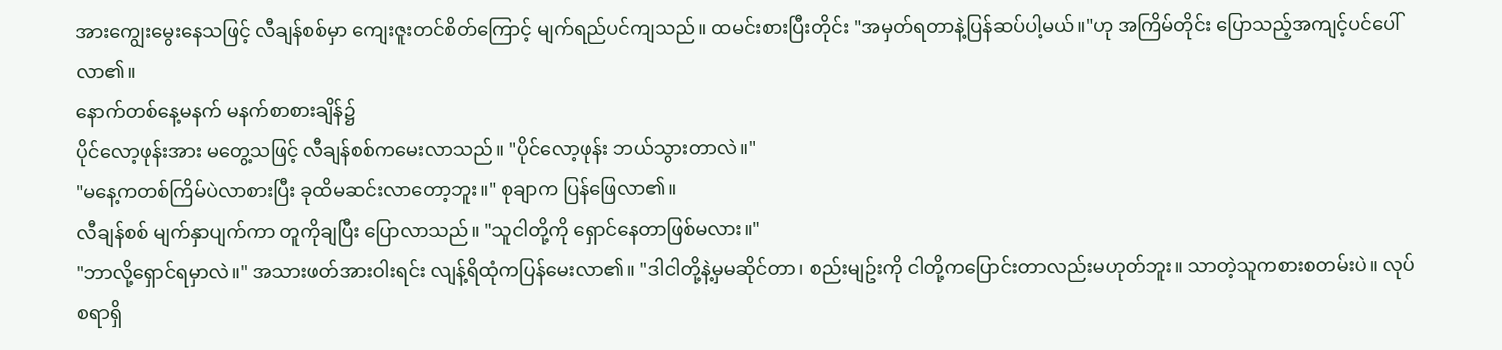အားကျွေးမွေးနေသဖြင့် လီချန်စစ်မှာ ကျေးဇူးတင်စိတ်ကြောင့် မျက်ရည်ပင်ကျသည်။ ထမင်းစားပြီးတိုင်း "အမှတ်ရတာနဲ့ပြန်ဆပ်ပါ့မယ်။"ဟု အကြိမ်တိုင်း ပြောသည့်အကျင့်ပင်ပေါ်လာ၏။
နောက်တစ်နေ့မနက် မနက်စာစားချိန်၌
ပိုင်လော့ဖုန်းအား မတွေ့သဖြင့် လီချန်စစ်ကမေးလာသည်။ "ပိုင်လော့ဖုန်း ဘယ်သွားတာလဲ။"
"မနေ့ကတစ်ကြိမ်ပဲလာစားပြီး ခုထိမဆင်းလာတော့ဘူး။" စုချာက ပြန်ဖြေလာ၏။
လီချန်စစ် မျက်နှာပျက်ကာ တူကိုချပြီး ပြောလာသည်။ "သူငါတို့ကို ရှောင်နေတာဖြစ်မလား။"
"ဘာလို့ရှောင်ရမှာလဲ။" အသားဖတ်အားဝါးရင်း လျန့်ရိထုံကပြန်မေးလာ၏။ "ဒါငါတို့နဲ့မှမဆိုင်တာ၊ စည်းမျဥ်းကို ငါတို့ကပြောင်းတာလည်းမဟုတ်ဘူး။ သာတဲ့သူကစားစတမ်းပဲ။ လုပ်စရာရှိ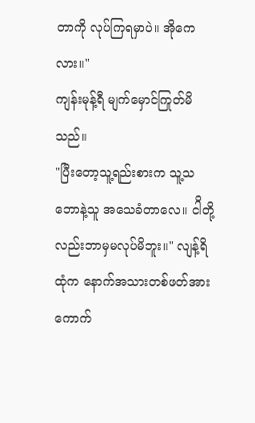တာကို လုပ်ကြရမှာပဲ။ အိုကေလား။"
ကျန်းမုန့်ရီ မျက်မှောင်ကြုတ်မိသည်။
"ပြီးတော့သူ့ရည်းစားက သူ့သဘောနဲ့သူ အသေခံတာလေ။ ငါိတို့လည်းဘာမှမလုပ်မိဘူး။" လျန့်ရိထုံက နောက်အသားတစ်ဖတ်အား ကောက်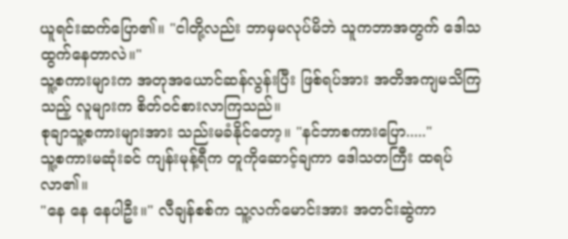ယူရင်းဆက်ပြော၏။ "ငါတို့လည်း ဘာမှမလုပ်မိဘဲ သူကဘာအတွက် ဒေါသထွက်နေတာလဲ။"
သူ့စကားများက အတုအယောင်ဆန်လွန်းပြီး ဖြစ်ရပ်အား အတိအကျမသိကြသည့် လူများက စိတ်ဝင်စားလာကြသည်။
စုချာသူ့စကားများအား သည်းမခံနိုင်တော့။ "နင်ဘာစကားပြော....."
သူ့စကားမဆုံးခင် ကျန်းမုန့်ရီက တူကိုဆောင့်ချကာ ဒေါသတကြီး ထရပ်လာ၏။
"နေ နေ နေပါဦး။" လီချန်စစ်က သူ့လက်မောင်းအား အတင်းဆွဲကာ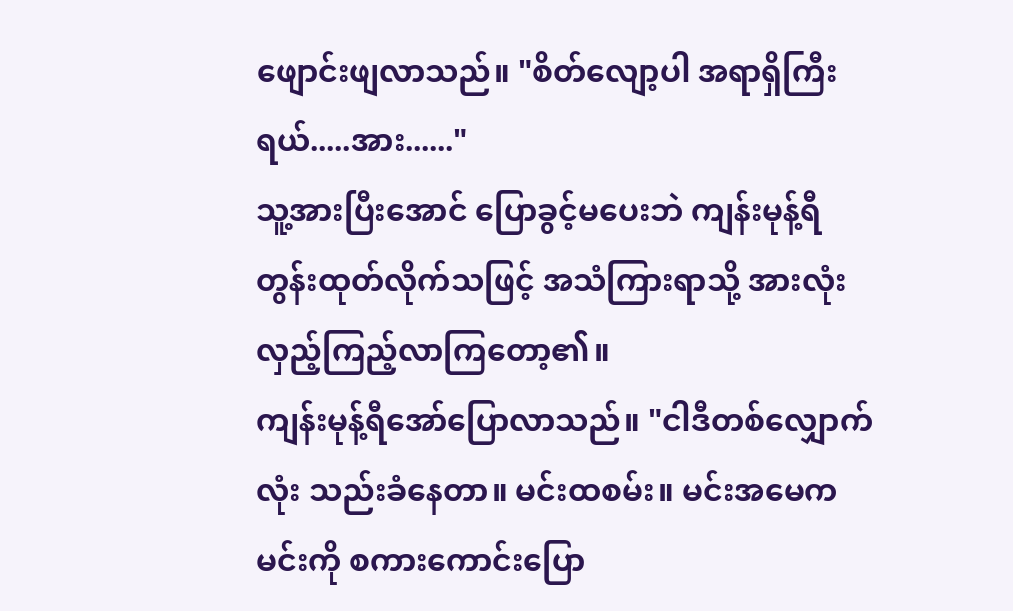ဖျောင်းဖျလာသည်။ "စိတ်လျော့ပါ အရာရှိကြီးရယ်.....အား......"
သူ့အားပြီးအောင် ပြောခွင့်မပေးဘဲ ကျန်းမုန့်ရီ တွန်းထုတ်လိုက်သဖြင့် အသံကြားရာသို့ အားလုံးလှည့်ကြည့်လာကြတော့၏။
ကျန်းမုန့်ရီအော်ပြောလာသည်။ "ငါဒီတစ်လျှောက်လုံး သည်းခံနေတာ။ မင်းထစမ်း။ မင်းအမေကမင်းကို စကားကောင်းပြော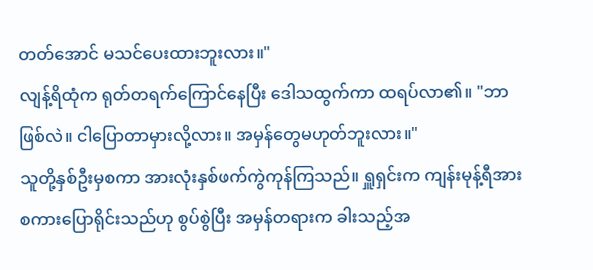တတ်အောင် မသင်ပေးထားဘူးလား။"
လျန့်ရိထုံက ရုတ်တရက်ကြောင်နေပြီး ဒေါသထွက်ကာ ထရပ်လာ၏။ "ဘာဖြစ်လဲ။ ငါပြောတာမှားလို့လား။ အမှန်တွေမဟုတ်ဘူးလား။"
သူတို့နှစ်ဦးမှစကာ အားလုံးနှစ်ဖက်ကွဲကုန်ကြသည်။ ရှူရှင်းက ကျန်းမုန့်ရီအား စကားပြောရိုင်းသည်ဟု စွပ်စွဲပြီး အမှန်တရားက ခါးသည့်အ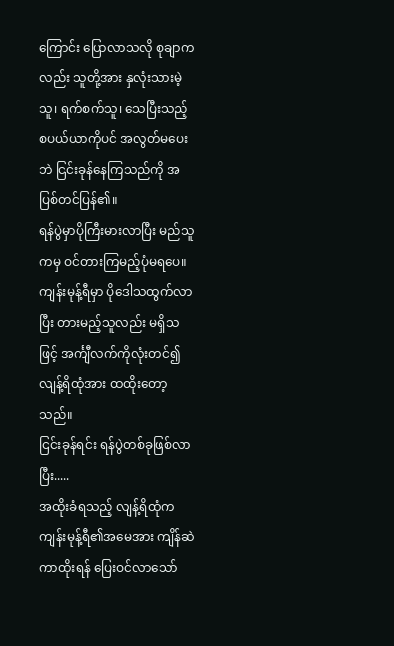ကြောင်း ပြောလာသလို စုချာကလည်း သူတို့အား နှလုံးသားမဲ့သူ၊ ရက်စက်သူ၊ သေပြီးသည့် စပယ်ယာကိုပင် အလွတ်မပေးဘဲ ငြင်းခုန်နေကြသည်ကို အပြစ်တင်ပြန်၏။
ရန်ပွဲမှာပိုကြီးမားလာပြီး မည်သူကမှ ဝင်တားကြမည့်ပုံမရပေ။
ကျန်းမုန့်ရီမှာ ပိုဒေါသထွက်လာပြီး တားမည့်သူလည်း မရှိသဖြင့် အင်္ကျီလက်ကိုလုံးတင်၍ လျန့်ရိထုံအား ထထိုးတော့သည်။
ငြင်းခုန်ရင်း ရန်ပွဲတစ်ခုဖြစ်လာပြီး.....
အထိုးခံရသည့် လျန့်ရိထုံက ကျန်းမုန့်ရီ၏အမေအား ကျိန်ဆဲကာထိုးရန် ပြေးဝင်လာသော်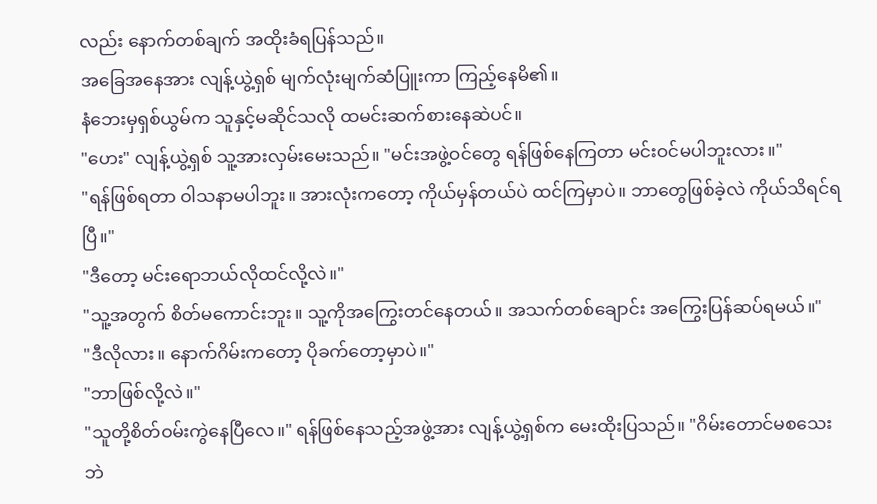လည်း နောက်တစ်ချက် အထိုးခံရပြန်သည်။
အခြေအနေအား လျန့်ယွဲ့ရှစ် မျက်လုံးမျက်ဆံပြူးကာ ကြည့်နေမိ၏။
နံဘေးမှရှစ်ယွမ်က သူနှင့်မဆိုင်သလို ထမင်းဆက်စားနေဆဲပင်။
"ဟေး" လျန့်ယွဲ့ရှစ် သူ့အားလှမ်းမေးသည်။ "မင်းအဖွဲ့ဝင်တွေ ရန်ဖြစ်နေကြတာ မင်းဝင်မပါဘူးလား။"
"ရန်ဖြစ်ရတာ ဝါသနာမပါဘူး။ အားလုံးကတော့ ကိုယ်မှန်တယ်ပဲ ထင်ကြမှာပဲ။ ဘာတွေဖြစ်ခဲ့လဲ ကိုယ်သိရင်ရပြီ။"
"ဒီတော့ မင်းရောဘယ်လိုထင်လို့လဲ။"
"သူ့အတွက် စိတ်မကောင်းဘူး။ သူ့ကိုအကြွေးတင်နေတယ်။ အသက်တစ်ချောင်း အကြွေးပြန်ဆပ်ရမယ်။"
"ဒီလိုလား။ နောက်ဂိမ်းကတော့ ပိုခက်တော့မှာပဲ။"
"ဘာဖြစ်လို့လဲ။"
"သူတို့စိတ်ဝမ်းကွဲနေပြီလေ။" ရန်ဖြစ်နေသည့်အဖွဲ့အား လျန့်ယွဲ့ရှစ်က မေးထိုးပြသည်။ "ဂိမ်းတောင်မစသေးဘဲ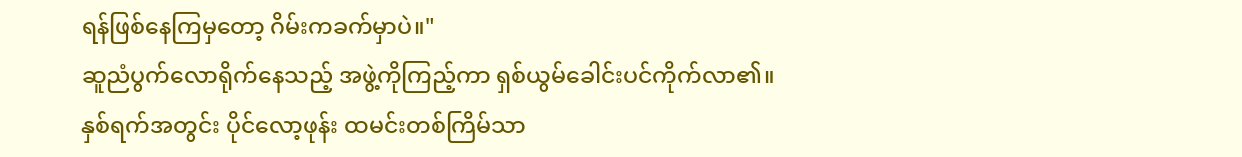ရန်ဖြစ်နေကြမှတော့ ဂိမ်းကခက်မှာပဲ။"
ဆူညံပွက်လောရိုက်နေသည့် အဖွဲ့ကိုကြည့်ကာ ရှစ်ယွမ်ခေါင်းပင်ကိုက်လာ၏။
နှစ်ရက်အတွင်း ပိုင်လော့ဖုန်း ထမင်းတစ်ကြိမ်သာ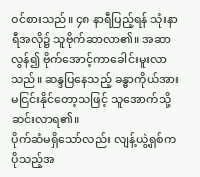ဝင်စားသည်။ ၄၈ နာရီပြည့်ရန် သုံးနာရီအလို၌ သူဗိုက်ဆာလာ၏။ အဆာလွန်၍ ဗိုက်အောင့်ကာခေါင်းမူးလာသည်။ ဆန္ဒပြနေသည့် ခန္ဓာကိုယ်အား မငြင်းနိုင်တော့သဖြင့် သူအောက်သို့ဆင်းလာရ၏။
ပိုက်ဆံမရှိသော်လည်း လျန့်ယွဲ့ရှစ်က ပိုသည့်အ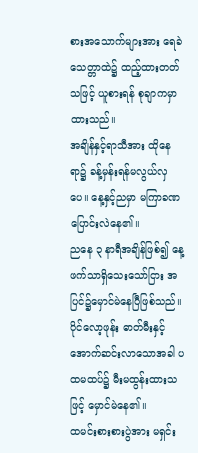စားအသောက်များအား ရေခဲသေတ္တာထဲ၌ ထည့်ထားတတ်သဖြင့် ယူစားရန် စုချာကမှာထားသည်။
အချိန်နှင့်ရာသီအား ထိုနေရာ၌ ခန့်မှန်းရန်မလွယ်လှပေ။ နေ့နှင့်ညမှာ မကြာခဏပြောင်းလဲနေ၏။
ညနေ ၃ နာရီအချိန်ဖြစ်၍ နေ့ဖက်သာရှိသေးသော်ငြား အပြင်၌မှောင်မဲနေပြီဖြစ်သည်။
ပိုင်လော့ဖုန်း ဓာတ်မီးနှင့် အောက်ဆင်းလာသောအခါ ပထမထပ်၌ မီးမထွန်းထားသဖြင့် မှောင်မဲနေ၏။
ထမင်းစားစားပွဲအား မရှင်း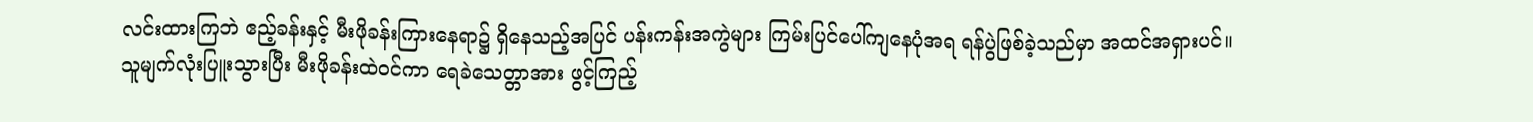လင်းထားကြဘဲ ဧည့်ခန်းနှင့် မီးဖိုခန်းကြားနေရာ၌ ရှိနေသည့်အပြင် ပန်းကန်းအကွဲများ ကြမ်းပြင်ပေါ်ကျနေပုံအရ ရန်ပွဲဖြစ်ခဲ့သည်မှာ အထင်အရှားပင်။
သူမျက်လုံးပြူးသွားပြီး မီးဖိုခန်းထဲဝင်ကာ ရေခဲသေတ္တာအား ဖွင့်ကြည့်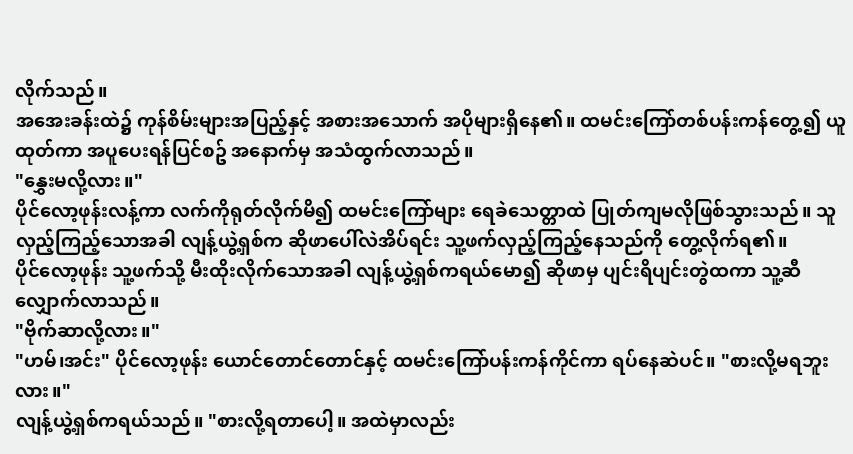လိုက်သည်။
အအေးခန်းထဲ၌ ကုန်စိမ်းများအပြည့်နှင့် အစားအသောက် အပိုများရှိနေ၏။ ထမင်းကြော်တစ်ပန်းကန်တွေ့၍ ယူထုတ်ကာ အပူပေးရန်ပြင်စဥ် အနောက်မှ အသံထွက်လာသည်။
"နွှေးမလို့လား။"
ပိုင်လော့ဖုန်းလန့်ကာ လက်ကိုရုတ်လိုက်မိ၍ ထမင်းကြော်များ ရေခဲသေတ္တာထဲ ပြုတ်ကျမလိုဖြစ်သွားသည်။ သူလှည့်ကြည့်သောအခါ လျန့်ယွဲ့ရှစ်က ဆိုဖာပေါ်လဲအိပ်ရင်း သူ့ဖက်လှည့်ကြည့်နေသည်ကို တွေ့လိုက်ရ၏။
ပိုင်လော့ဖုန်း သူ့ဖက်သို့ မီးထိုးလိုက်သောအခါ လျန့်ယွဲ့ရှစ်ကရယ်မော၍ ဆိုဖာမှ ပျင်းရိပျင်းတွဲထကာ သူ့ဆီလျှောက်လာသည်။
"ဗိုက်ဆာလို့လား။"
"ဟမ်၊အင်း" ပိုင်လော့ဖုန်း ယောင်တောင်တောင်နှင့် ထမင်းကြော်ပန်းကန်ကိုင်ကာ ရပ်နေဆဲပင်။ "စားလို့မရဘူးလား။"
လျန့်ယွဲ့ရှစ်ကရယ်သည်။ "စားလို့ရတာပေါ့။ အထဲမှာလည်း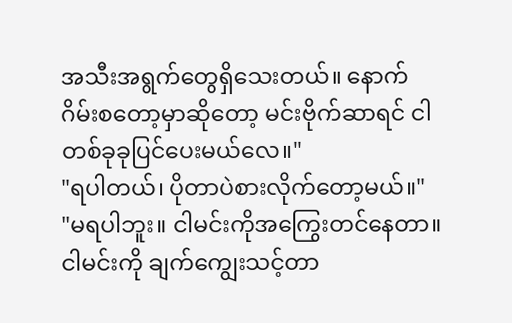အသီးအရွက်တွေရှိသေးတယ်။ နောက်ဂိမ်းစတော့မှာဆိုတော့ မင်းဗိုက်ဆာရင် ငါတစ်ခုခုပြင်ပေးမယ်လေ။"
"ရပါတယ်၊ ပိုတာပဲစားလိုက်တော့မယ်။"
"မရပါဘူး။ ငါမင်းကိုအကြွေးတင်နေတာ။ ငါမင်းကို ချက်ကျွေးသင့်တာ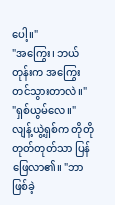ပေါ့။"
"အကြွေး၊ ဘယ်တုန်းက အကြွေးတင်သွားတာလဲ။"
"ရှစ်ယွမ်လေ။" လျန့်ယွဲ့ရှစ်က တိုတိုတုတ်တုတ်သာ ပြန်ဖြေလာ၏။ "ဘာဖြစ်ခဲ့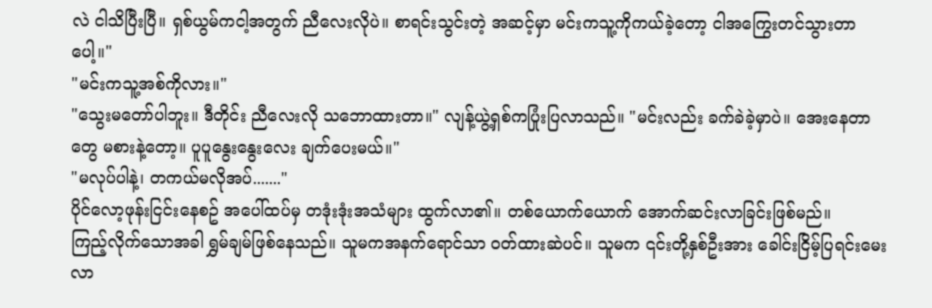လဲ ငါသိပြီးပြီ။ ရှစ်ယွမ်ကငါ့အတွက် ညီလေးလိုပဲ။ စာရင်းသွင်းတဲ့ အဆင့်မှာ မင်းကသူ့ကိုကယ်ခဲ့တော့ ငါအကြွေးတင်သွားတာပေါ့။"
"မင်းကသူ့အစ်ကိုလား။"
"သွေးမတော်ပါဘူး။ ဒီတိုင်း ညီလေးလို သဘောထားတာ။" လျန့်ယွဲ့ရှစ်ကပြုံးပြလာသည်။ "မင်းလည်း ခက်ခဲခဲ့မှာပဲ။ အေးနေတာတွေ မစားနဲ့တော့။ ပူပူနွေးနွေးလေး ချက်ပေးမယ်။"
"မလုပ်ပါနဲ့၊ တကယ်မလိုအပ်......."
ပိုင်လော့ဖုန်းငြင်းနေစဥ် အပေါ်ထပ်မှ တဒုံးဒုံးအသံများ ထွက်လာ၏။ တစ်ယောက်ယောက် အောက်ဆင်းလာခြင်းဖြစ်မည်။
ကြည့်လိုက်သောအခါ ရွှမ်ချမ်ဖြစ်နေသည်။ သူမကအနက်ရောင်သာ ဝတ်ထားဆဲပင်။ သူမက ၎င်းတို့နှစ်ဦးအား ခေါင်းငြိမ့်ပြရင်းမေးလာ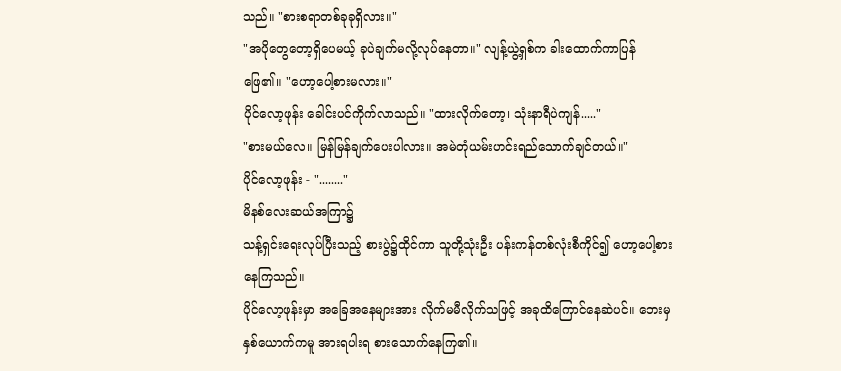သည်။ "စားစရာတစ်ခုခုရှိလား။"
"အပိုတွေတော့ရှိပေမယ့် ခုပဲချက်မလို့လုပ်နေတာ။" လျန့်ယွဲ့ရှစ်က ခါးထောက်ကာပြန်ဖြေ၏။ "ဟော့ပေါ့စားမလား။"
ပိုင်လော့ဖုန်း ခေါင်းပင်ကိုက်လာသည်။ "ထားလိုက်တော့၊ သုံးနာရီပဲကျန်....."
"စားမယ်လေ။ မြန်မြန်ချက်ပေးပါလား။ အမဲတုံယမ်းဟင်းရည်သောက်ချင်တယ်။"
ပိုင်လော့ဖုန်း - "........"
မိနစ်လေးဆယ်အကြာ၌
သန့်ရှင်းရေးလုပ်ပြီးသည့် စားပွဲ၌ထိုင်ကာ သူတို့သုံးဦး ပန်းကန်တစ်လုံးစီကိုင်၍ ဟော့ပေါ့စားနေကြသည်။
ပိုင်လော့ဖုန်းမှာ အခြေအနေများအား လိုက်မမီလိုက်သဖြင့် အခုထိကြောင်နေဆဲပင်။ ဘေးမှနှစ်ယောက်ကမူ အားရပါးရ စားသောက်နေကြ၏။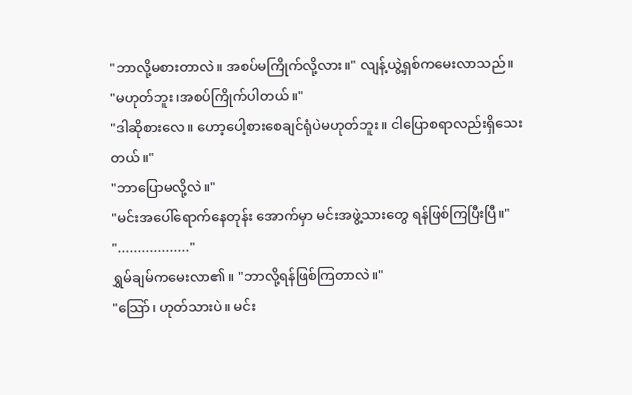"ဘာလို့မစားတာလဲ။ အစပ်မကြိုက်လို့လား။" လျန့်ယွဲ့ရှစ်ကမေးလာသည်။
"မဟုတ်ဘူး၊အစပ်ကြိုက်ပါတယ်။"
"ဒါဆိုစားလေ။ ဟော့ပေါ့စားစေချင်ရုံပဲမဟုတ်ဘူး။ ငါပြောစရာလည်းရှိသေးတယ်။"
"ဘာပြောမလို့လဲ။"
"မင်းအပေါ်ရောက်နေတုန်း အောက်မှာ မင်းအဖွဲ့သားတွေ ရန်ဖြစ်ကြပြီးပြီ။"
".................."
ရွှမ်ချမ်ကမေးလာ၏။ "ဘာလို့ရန်ဖြစ်ကြတာလဲ။"
"သြော်၊ ဟုတ်သားပဲ။ မင်း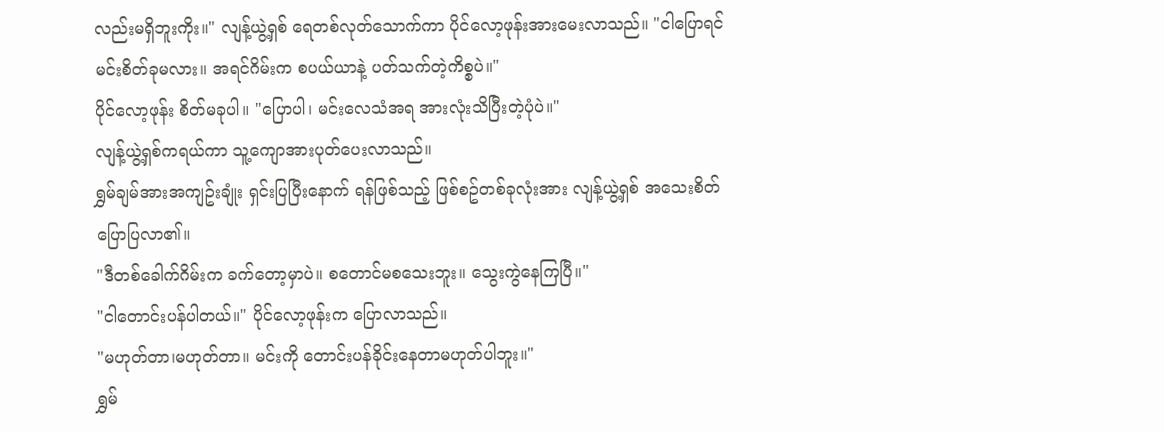လည်းမရှိဘူးကိုး။" လျန့်ယွဲ့ရှစ် ရေတစ်လုတ်သောက်ကာ ပိုင်လော့ဖုန်းအားမေးလာသည်။ "ငါပြောရင် မင်းစိတ်ခုမလား။ အရင်ဂိမ်းက စပယ်ယာနဲ့ ပတ်သက်တဲ့ကိစ္စပဲ။"
ပိုင်လော့ဖုန်း စိတ်မခုပါ။ "ပြောပါ၊ မင်းလေသံအရ အားလုံးသိပြီးတဲ့ပုံပဲ။"
လျန့်ယွဲ့ရှစ်ကရယ်ကာ သူ့ကျောအားပုတ်ပေးလာသည်။
ရွှမ်ချမ်အားအကျဥ်းချုံး ရှင်းပြပြီးနောက် ရန်ဖြစ်သည့် ဖြစ်စဥ်တစ်ခုလုံးအား လျန့်ယွဲ့ရှစ် အသေးစိတ်ပြောပြလာ၏။
"ဒီတစ်ခေါက်ဂိမ်းက ခက်တော့မှာပဲ။ စတောင်မစသေးဘူး။ သွေးကွဲနေကြပြီ။"
"ငါတောင်းပန်ပါတယ်။" ပိုင်လော့ဖုန်းက ပြောလာသည်။
"မဟုတ်တာ၊မဟုတ်တာ။ မင်းကို တောင်းပန်ခိုင်းနေတာမဟုတ်ပါဘူး။"
ရွှမ်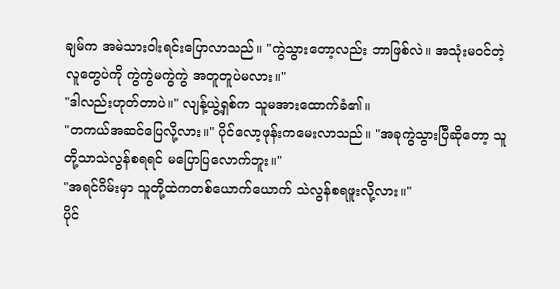ချမ်က အမဲသားဝါးရင်းပြောလာသည်။ "ကွဲသွားတော့လည်း ဘာဖြစ်လဲ။ အသုံးမဝင်တဲ့လူတွေပဲကို ကွဲကွဲမကွဲကွဲ အတူတူပဲမလား။"
"ဒါလည်းဟုတ်တာပဲ။" လျန့်ယွဲ့ရှစ်က သူမအားထောက်ခံ၏။
"တကယ်အဆင်ပြေလို့လား။" ပိုင်လော့ဖုန်းကမေးလာသည်။ "အခုကွဲသွားပြီဆိုတော့ သူတို့သာသဲလွန်စရရင် မပြောပြလောက်ဘူး။"
"အရင်ဂိမ်းမှာ သူတို့ထဲကတစ်ယောက်ယောက် သဲလွန်စရဖူးလို့လား။"
ပိုင်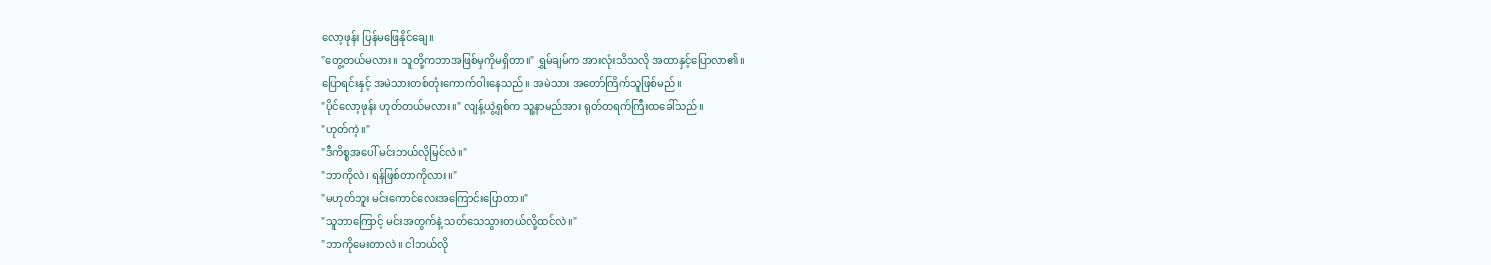လော့ဖုန်း ပြန်မဖြေနိုင်ချေ။
"တွေ့တယ်မလား။ သူတို့ကဘာအဖြစ်မှကိုမရှိတာ။" ရွှမ်ချမ်က အားလုံးသိသလို အထာနှင့်ပြောလာ၏။
ပြောရင်းနှင့် အမဲသားတစ်တုံးကောက်ဝါးနေသည်။ အမဲသား အတော်ကြိက်သူဖြစ်မည်။
"ပိုင်လော့ဖုန်း ဟုတ်တယ်မလား။" လျန့်ယွဲ့ရှစ်က သူ့နာမည်အား ရုတ်တရက်ကြီးထခေါ်သည်။
"ဟုတ်ကဲ့။"
"ဒီကိစ္စအပေါ် မင်းဘယ်လိုမြင်လဲ။"
"ဘာကိုလဲ၊ ရန်ဖြစ်တာကိုလား။"
"မဟုတ်ဘူး မင်းကောင်လေးအကြောင်းပြောတာ။"
"သူဘာကြောင့် မင်းအတွက်နဲ့ သတ်သေသွားတယ်လို့ထင်လဲ။"
"ဘာကိုမေးတာလဲ။ ငါဘယ်လို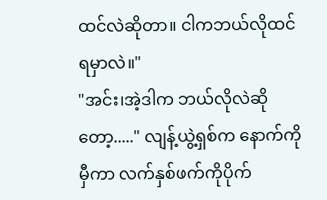ထင်လဲဆိုတာ။ ငါကဘယ်လိုထင်ရမှာလဲ။"
"အင်း၊အဲ့ဒါက ဘယ်လိုလဲဆိုတော့....." လျန့်ယွဲ့ရှစ်က နောက်ကိုမှီကာ လက်နှစ်ဖက်ကိုပိုက်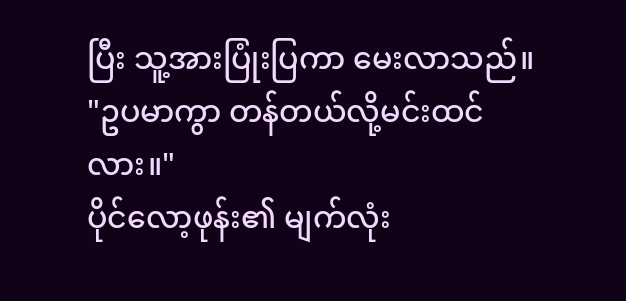ပြီး သူ့အားပြုံးပြကာ မေးလာသည်။ "ဥပမာကွာ တန်တယ်လို့မင်းထင်လား။"
ပိုင်လော့ဖုန်း၏ မျက်လုံး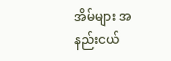အိမ်များ အနည်းငယ်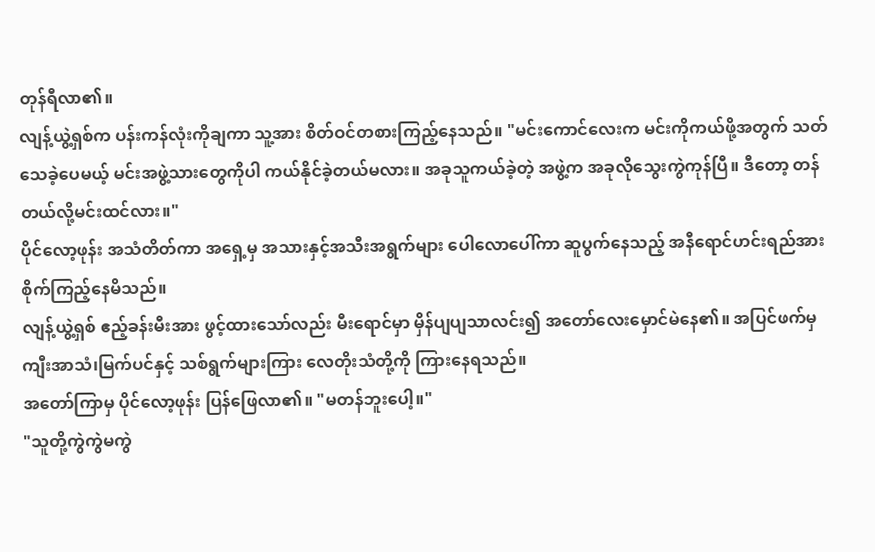တုန်ရီလာ၏။
လျန့်ယွဲ့ရှစ်က ပန်းကန်လုံးကိုချကာ သူ့အား စိတ်ဝင်တစားကြည့်နေသည်။ "မင်းကောင်လေးက မင်းကိုကယ်ဖို့အတွက် သတ်သေခဲ့ပေမယ့် မင်းအဖွဲ့သားတွေကိုပါ ကယ်နိုင်ခဲ့တယ်မလား။ အခုသူကယ်ခဲ့တဲ့ အဖွဲ့က အခုလိုသွေးကွဲကုန်ပြီ။ ဒီတော့ တန်တယ်လို့မင်းထင်လား။"
ပိုင်လော့ဖုန်း အသံတိတ်ကာ အရှေ့မှ အသားနှင့်အသီးအရွက်များ ပေါလောပေါ်ကာ ဆူပွက်နေသည့် အနီရောင်ဟင်းရည်အား စိုက်ကြည့်နေမိသည်။
လျန့်ယွဲ့ရှစ် ဧည့်ခန်းမီးအား ဖွင့်ထားသော်လည်း မီးရောင်မှာ မှိန်ပျပျသာလင်း၍ အတော်လေးမှောင်မဲနေ၏။ အပြင်ဖက်မှ ကျီးအာသံ၊မြက်ပင်နှင့် သစ်ရွက်များကြား လေတိုးသံတို့ကို ကြားနေရသည်။
အတော်ကြာမှ ပိုင်လော့ဖုန်း ပြန်ဖြေလာ၏။ "မတန်ဘူးပေါ့။"
"သူတို့ကွဲကွဲမကွဲ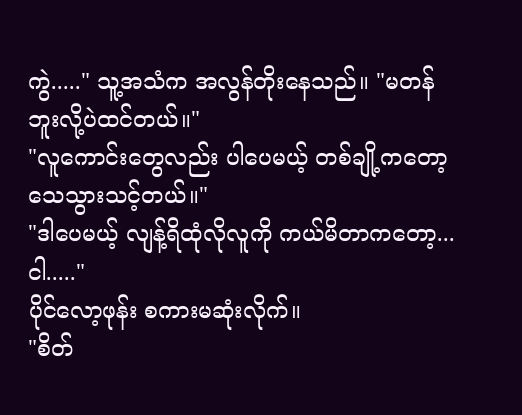ကွဲ....." သူ့အသံက အလွန်တိုးနေသည်။ "မတန်ဘူးလို့ပဲထင်တယ်။"
"လူကောင်းတွေလည်း ပါပေမယ့် တစ်ချို့ကတော့ သေသွားသင့်တယ်။"
"ဒါပေမယ့် လျန့်ရိထုံလိုလူကို ကယ်မိတာကတော့...ငါ....."
ပိုင်လော့ဖုန်း စကားမဆုံးလိုက်။
"စိတ်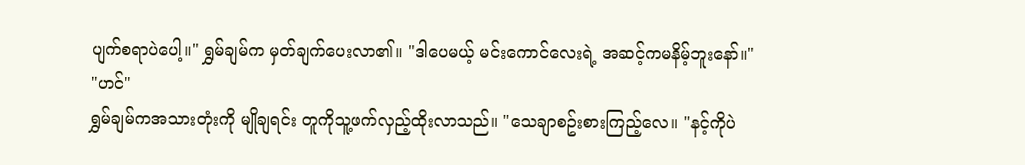ပျက်စရာပဲပေါ့။" ရွှမ်ချမ်က မှတ်ချက်ပေးလာ၏။ "ဒါပေမယ့် မင်းကောင်လေးရဲ့ အဆင့်ကမနိမ့်ဘူးနော်။"
"ဟင်"
ရွှမ်ချမ်ကအသားတုံးကို မျိုချရင်း တူကိုသူ့ဖက်လှည့်ထိုးလာသည်။ "သေချာစဥ်းစားကြည့်လေ။ "နင့်ကိုပဲ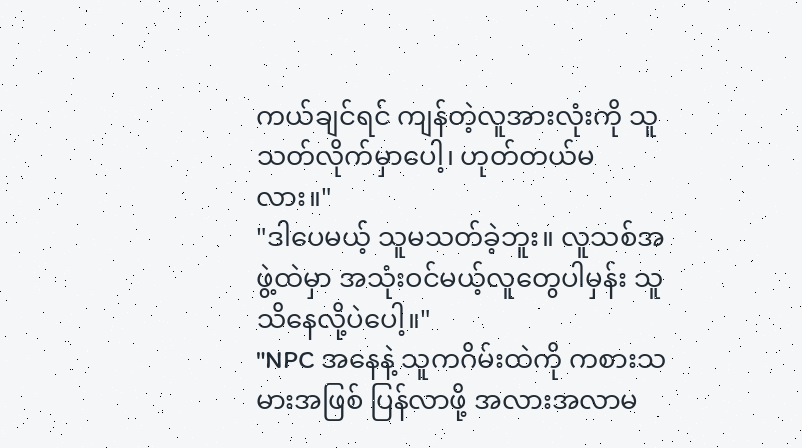ကယ်ချင်ရင် ကျန်တဲ့လူအားလုံးကို သူသတ်လိုက်မှာပေါ့၊ ဟုတ်တယ်မလား။"
"ဒါပေမယ့် သူမသတ်ခဲ့ဘူး။ လူသစ်အဖွဲ့ထဲမှာ အသုံးဝင်မယ့်လူတွေပါမှန်း သူသိနေလို့ပဲပေါ့။"
"NPC အနေနဲ့ သူကဂိမ်းထဲကို ကစားသမားအဖြစ် ပြန်လာဖို့ အလားအလာမ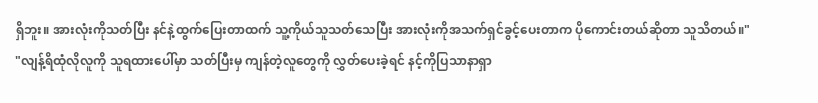ရှိဘူး။ အားလုံးကိုသတ်ပြီး နင်နဲ့ထွက်ပြေးတာထက် သူ့ကိုယ်သူသတ်သေပြီး အားလုံးကိုအသက်ရှင်ခွင့်ပေးတာက ပိုကောင်းတယ်ဆိုတာ သူသိတယ်။"
"လျန့်ရိထုံလိုလူကို သူရထားပေါ်မှာ သတ်ပြီးမှ ကျန်တဲ့လူတွေကို လွှတ်ပေးခဲ့ရင် နင့်ကိုပြသာနာရှာ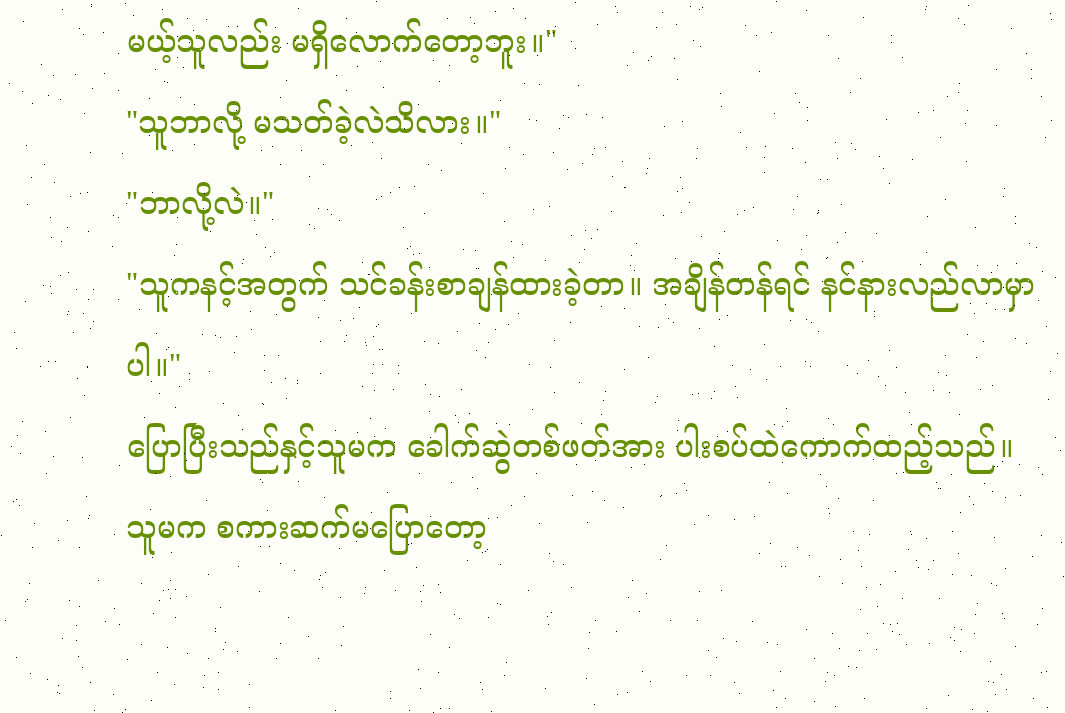မယ့်သူလည်း မရှိလောက်တော့ဘူး။"
"သူဘာလို့ မသတ်ခဲ့လဲသိလား။"
"ဘာလို့လဲ။"
"သူကနင့်အတွက် သင်ခန်းစာချန်ထားခဲ့တာ။ အချိန်တန်ရင် နင်နားလည်လာမှာပါ။"
ပြောပြီးသည်နှင့်သူမက ခေါက်ဆွဲတစ်ဖတ်အား ပါးစပ်ထဲကောက်ထည့်သည်။
သူမက စကားဆက်မပြောတော့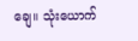ချေ။ သုံးယောက်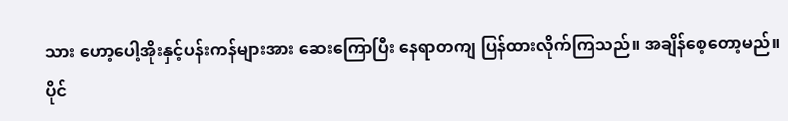သား ဟော့ပေါ့အိုးနှင့်ပန်းကန်များအား ဆေးကြောပြီး နေရာတကျ ပြန်ထားလိုက်ကြသည်။ အချိန်စေ့တော့မည်။
ပိုင်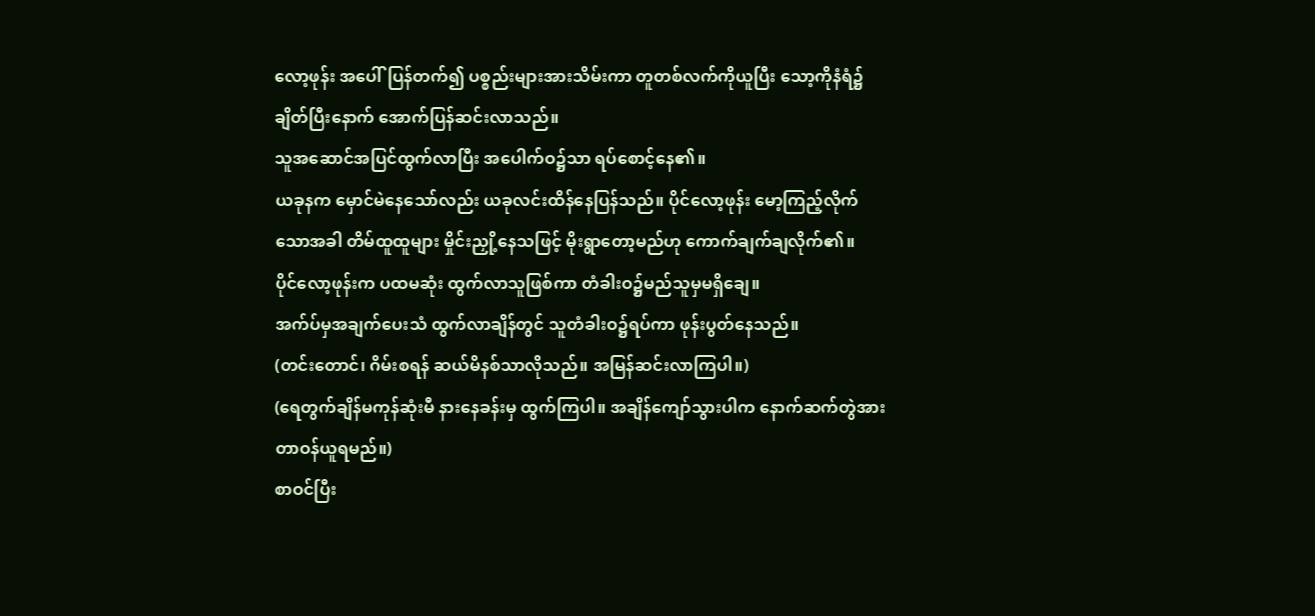လော့ဖုန်း အပေါ်ပြန်တက်၍ ပစ္စည်းများအားသိမ်းကာ တူတစ်လက်ကိုယူပြီး သော့ကိုနံရံ၌ချိတ်ပြီးနောက် အောက်ပြန်ဆင်းလာသည်။
သူအဆောင်အပြင်ထွက်လာပြီး အပေါက်ဝ၌သာ ရပ်စောင့်နေ၏။
ယခုနက မှောင်မဲနေသော်လည်း ယခုလင်းထိန်နေပြန်သည်။ ပိုင်လော့ဖုန်း မော့ကြည့်လိုက်သောအခါ တိမ်ထူထူများ မှိုင်းညှို့နေသဖြင့် မိုးရွာတော့မည်ဟု ကောက်ချက်ချလိုက်၏။
ပိုင်လော့ဖုန်းက ပထမဆုံး ထွက်လာသူဖြစ်ကာ တံခါးဝ၌မည်သူမှမရှိချေ။
အက်ပ်မှအချက်ပေးသံ ထွက်လာချိန်တွင် သူတံခါးဝ၌ရပ်ကာ ဖုန်းပွတ်နေသည်။
(တင်းတောင်၊ ဂိမ်းစရန် ဆယ်မိနစ်သာလိုသည်။ အမြန်ဆင်းလာကြပါ။)
(ရေတွက်ချိန်မကုန်ဆုံးမီ နားနေခန်းမှ ထွက်ကြပါ။ အချိန်ကျော်သွားပါက နောက်ဆက်တွဲအား တာဝန်ယူရမည်။)
စာဝင်ပြီး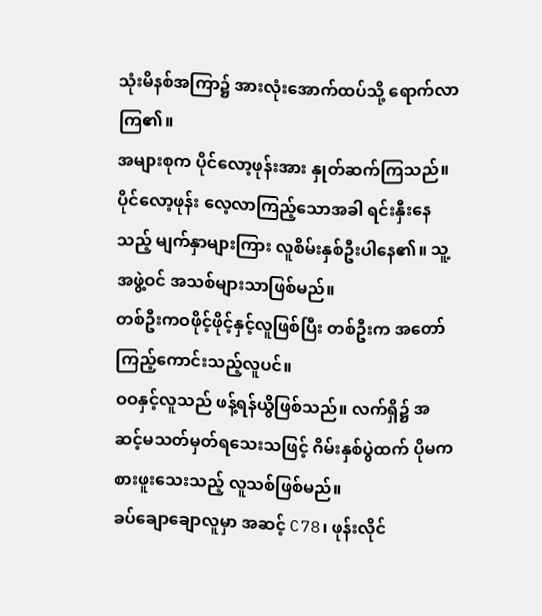သုံးမိနစ်အကြာ၌ အားလုံးအောက်ထပ်သို့ ရောက်လာကြ၏။
အများစုက ပိုင်လော့ဖုန်းအား နှုတ်ဆက်ကြသည်။ ပိုင်လော့ဖုန်း လေ့လာကြည့်သောအခါ ရင်းနှီးနေသည့် မျက်နှာများကြား လူစိမ်းနှစ်ဦးပါနေ၏။ သူ့အဖွဲ့ဝင် အသစ်များသာဖြစ်မည်။
တစ်ဦးကဝဖိုင့်ဖိုင့်နှင့်လူဖြစ်ပြီး တစ်ဦးက အတော်ကြည့်ကောင်းသည့်လူပင်။
ဝဝနှင့်လူသည် ဖန့်ရန်ယွိဖြစ်သည်။ လက်ရှိ၌ အဆင့်မသတ်မှတ်ရသေးသဖြင့် ဂိမ်းနှစ်ပွဲထက် ပိုမကစားဖူးသေးသည့် လူသစ်ဖြစ်မည်။
ခပ်ချောချောလူမှာ အဆင့် C78၊ ဖုန်းလိုင်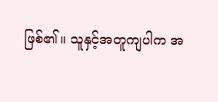ဖြစ်၏။ သူနှင့်အတူကျပါက အ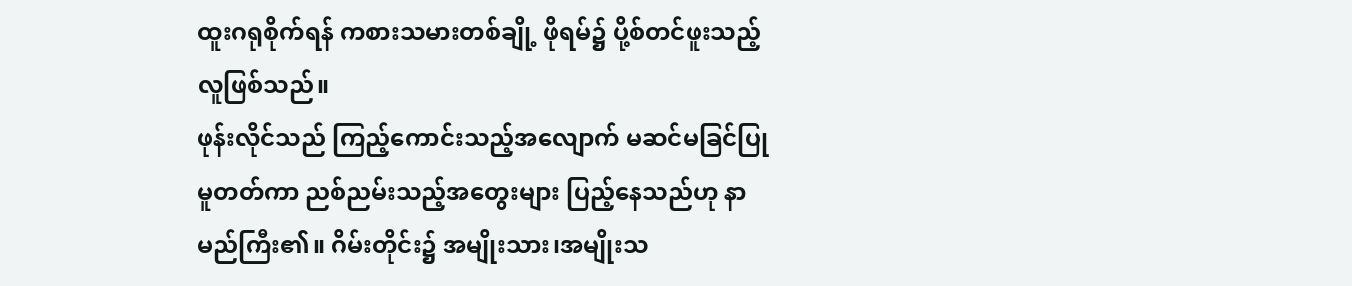ထူးဂရုစိုက်ရန် ကစားသမားတစ်ချို့ ဖိုရမ်၌ ပို့စ်တင်ဖူးသည့်လူဖြစ်သည်။
ဖုန်းလိုင်သည် ကြည့်ကောင်းသည့်အလျောက် မဆင်မခြင်ပြုမူတတ်ကာ ညစ်ညမ်းသည့်အတွေးများ ပြည့်နေသည်ဟု နာမည်ကြီး၏။ ဂိမ်းတိုင်း၌ အမျိုးသား၊အမျိုးသ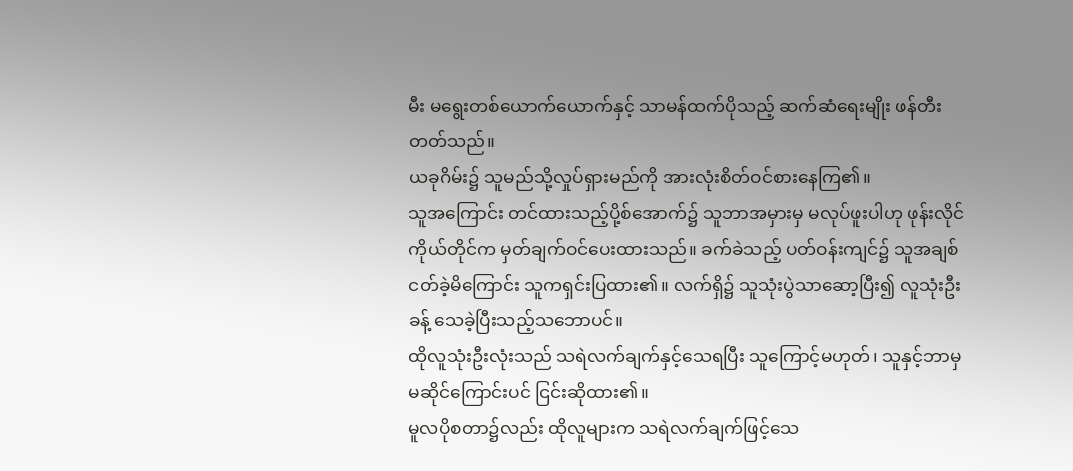မီး မရွေးတစ်ယောက်ယောက်နှင့် သာမန်ထက်ပိုသည့် ဆက်ဆံရေးမျိုး ဖန်တီးတတ်သည်။
ယခုဂိမ်း၌ သူမည်သို့လှုပ်ရှားမည်ကို အားလုံးစိတ်ဝင်စားနေကြ၏။
သူအကြောင်း တင်ထားသည့်ပို့စ်အောက်၌ သူဘာအမှားမှ မလုပ်ဖူးပါဟု ဖုန်းလိုင်ကိုယ်တိုင်က မှတ်ချက်ဝင်ပေးထားသည်။ ခက်ခဲသည့် ပတ်ဝန်းကျင်၌ သူအချစ်ငတ်ခဲ့မိကြောင်း သူကရှင်းပြထား၏။ လက်ရှိ၌ သူသုံးပွဲသာဆော့ပြီး၍ လူသုံးဦးခန့် သေခဲ့ပြီးသည့်သဘောပင်။
ထိုလူသုံးဦးလုံးသည် သရဲလက်ချက်နှင့်သေရပြီး သူကြောင့်မဟုတ်၊ သူနှင့်ဘာမှမဆိုင်ကြောင်းပင် ငြင်းဆိုထား၏။
မူလပိုစတာ၌လည်း ထိုလူများက သရဲလက်ချက်ဖြင့်သေ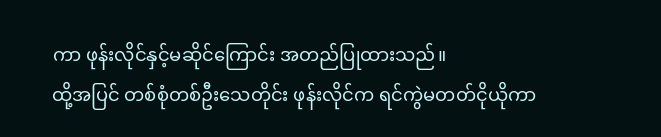ကာ ဖုန်းလိုင်နှင့်မဆိုင်ကြောင်း အတည်ပြုထားသည်။
ထို့အပြင် တစ်စုံတစ်ဦးသေတိုင်း ဖုန်းလိုင်က ရင်ကွဲမတတ်ငိုယိုကာ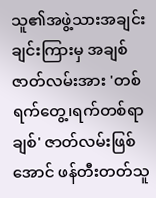သူ၏အဖွဲ့သားအချင်းချင်းကြားမှ အချစ်ဇာတ်လမ်းအား 'တစ်ရက်တွေ့၊ရက်တစ်ရာချစ်' ဇာတ်လမ်းဖြစ်အောင် ဖန်တီးတတ်သူ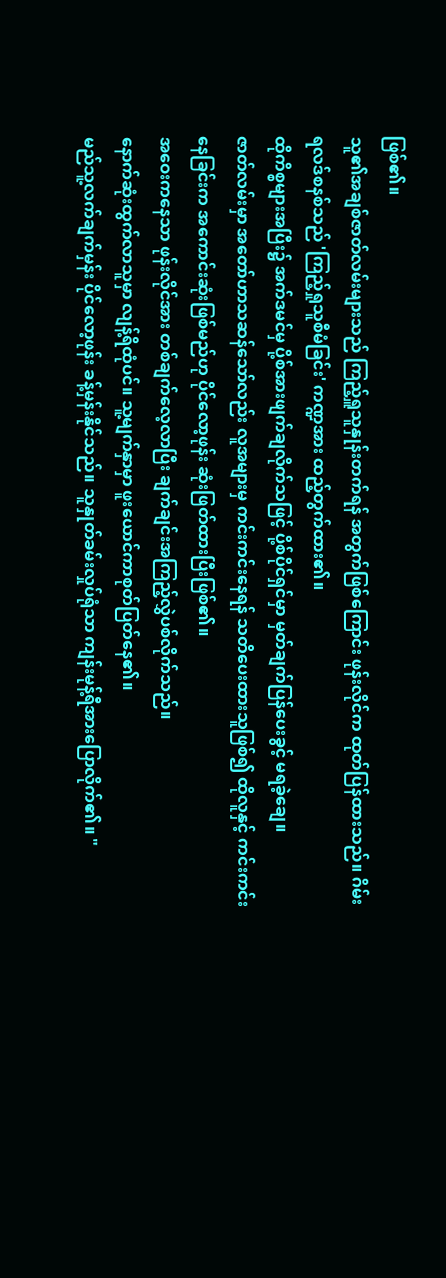ဖြစ်၏။
သူ၏အချစ်ဇာတ်လမ်းများသည် ကြည့်ရှူသူနှုန်းတက်ရန် အတွက်ဖြစ်ကြောင်း ဖုန်းလိုင်က ထုတ်ပြန်ထားသည်။ ဂိမ်းရလဒ်စနစ်သည် 'ကြည့်ရှုသူစီမံခြင်း' ကဏ္ဍအား ထည့်တွက်ထား၏။
ထိုကိစ္စများအပြီး၌ အက်ဒမင်မှ ပို့စ်အားဖျက်ချလိုက်သဖြင့် ပို့စ်ပိုင်ရှင်မှာ မှတ်ချက်ပြန်ပေးခွင့် မရခဲ့ချေ။
ဇာတ်လမ်းမှာ အတော်ဟာသဆန်သော်လည်း လူအများမှ ကင်းကင်းနေရန် သတိပေးထားသူဖြစ်၍ ထိုလူနှင့် ကင်းကင်းနေခြင်းက အကောင်းဆုံးဖြစ်မည်ဟု ပိုင်လော့ဖုန်း ဆုံးဖြတ်ထားပြီးဖြစ်၏။
အဝေးကနေသာ ဖုန်းလိုင်အား တစ်ချက်လေ့လာပြီး ချက်ချင်းအကြည့်လွှဲပစ်လိုက်သည်။
နောက်ဆုံးထွက်လာသူမှာ လျန့်ရိထုံပင်။ သူ့မျက်နှာမှာ ဖူးယောင်ကာစုတ်ပြတ်နေ၏။
မည်သူ့လက်ချက်မှန်း ပိုင်လော့ဖုန်း ခန့်မှန်းနိုင်သည်။ သူနှုတ်ခမ်းလှုပ်ရုံသာ ကျန်းမုန့်ရီအားပြောလိုက်၏။ "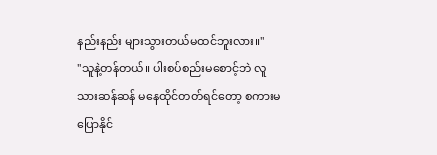နည်းနည်း များသွားတယ်မထင်ဘူးလား။"
"သူနဲ့တန်တယ်။ ပါးစပ်စည်းမစောင့်ဘဲ လူသားဆန်ဆန် မနေထိုင်တတ်ရင်တော့ စကားမပြောနိုင်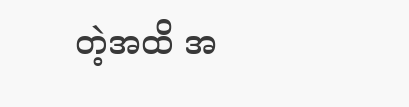တဲ့အထိ အ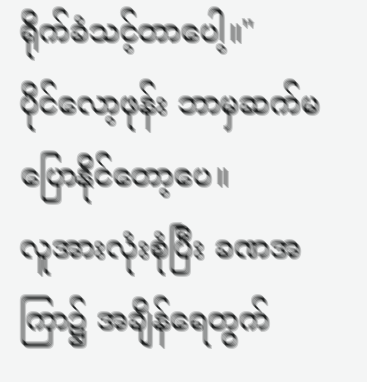ရိုက်ခံသင့်တာပေါ့။"
ပိုင်လော့ဖုန်း ဘာမှဆက်မပြောနိုင်တော့ပေ။
လူအားလုံးစုံပြီး ခဏအကြာ၌ အချိန်ရေတွက်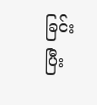ခြင်း ပြီး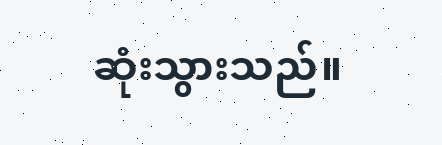ဆုံးသွားသည်။